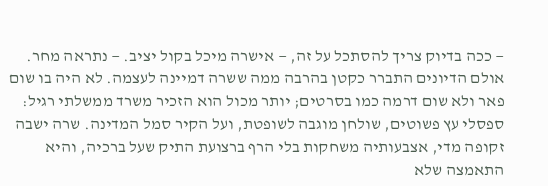— ככה בדיוק צריך להסתכל על זה, — אישרה מיכל בקול יציב. — נתראה מחר.
אולם הדיונים התברר כקטן בהרבה ממה ששרה דמיינה לעצמה. לא היה בו שום פאר ולא שום דרמה כמו בסרטים; יותר מכול הוא הזכיר משרד ממשלתי רגיל: ספסלי עץ פשוטים, שולחן מוגבה לשופטת, ועל הקיר סמל המדינה. שרה ישבה זקופה מדי, אצבעותיה משחקות בלי הרף ברצועת התיק שעל ברכיה, והיא התאמצה שלא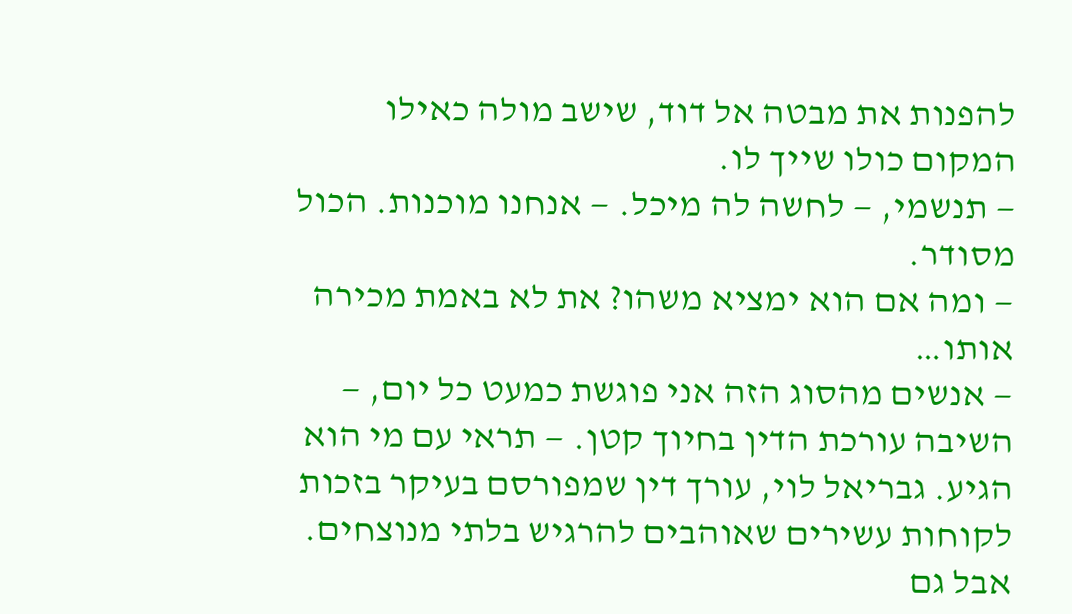להפנות את מבטה אל דוד, שישב מולה כאילו המקום כולו שייך לו.
— תנשמי, — לחשה לה מיכל. — אנחנו מוכנות. הכול מסודר.
— ומה אם הוא ימציא משהו? את לא באמת מכירה אותו…
— אנשים מהסוג הזה אני פוגשת כמעט כל יום, — השיבה עורכת הדין בחיוך קטן. — תראי עם מי הוא הגיע. גבריאל לוי, עורך דין שמפורסם בעיקר בזכות לקוחות עשירים שאוהבים להרגיש בלתי מנוצחים. אבל גם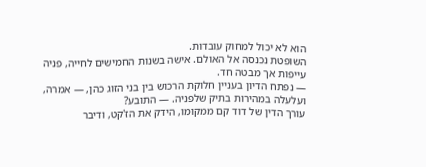הוא לא יכול למחוק עובדות.
השופטת נכנסה אל האולם. אישה בשנות החמישים לחייה, פניה עייפות אך מבטה חד.
— נפתח הדיון בעניין חלוקת הרכוש בין בני הזוג כהן, — אמרה, ועלעלה במהירות בתיק שלפניה. — התובע?
עורך הדין של דוד קם ממקומו, הידק את הז'קט, ודיבר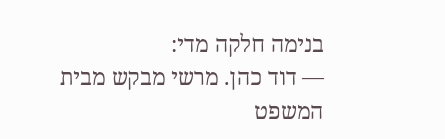בנימה חלקה מדי:
— דוד כהן. מרשי מבקש מבית המשפט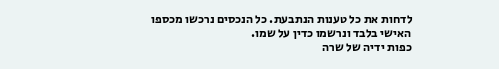לדחות את כל טענות הנתבעת. כל הנכסים נרכשו מכספו האישי בלבד ונרשמו כדין על שמו.
כפות ידיה של שרה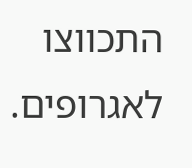התכווצו לאגרופים.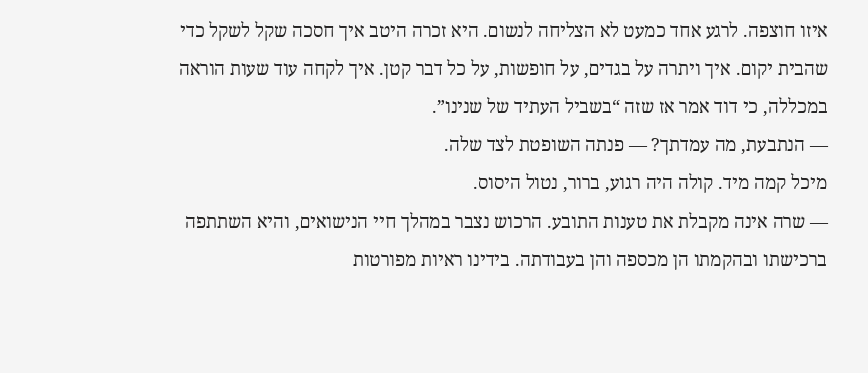איזו חוצפה. לרגע אחד כמעט לא הצליחה לנשום. היא זכרה היטב איך חסכה שקל לשקל כדי שהבית יקום. איך ויתרה על בגדים, על חופשות, על כל דבר קטן. איך לקחה עוד שעות הוראה במכללה, כי דוד אמר אז שזה “בשביל העתיד של שנינו”.
— הנתבעת, מה עמדתך? — פנתה השופטת לצד שלה.
מיכל קמה מיד. קולה היה רגוע, ברור, נטול היסוס.
— שרה אינה מקבלת את טענות התובע. הרכוש נצבר במהלך חיי הנישואים, והיא השתתפה ברכישתו ובהקמתו הן מכספה והן בעבודתה. בידינו ראיות מפורטות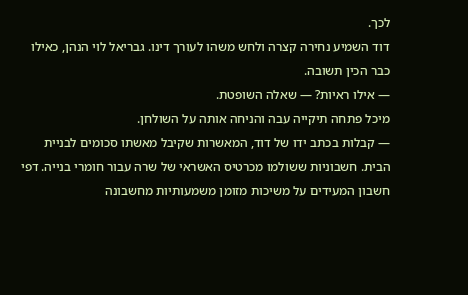לכך.
דוד השמיע נחירה קצרה ולחש משהו לעורך דינו. גבריאל לוי הנהן, כאילו כבר הכין תשובה.
— אילו ראיות? — שאלה השופטת.
מיכל פתחה תיקייה עבה והניחה אותה על השולחן.
— קבלות בכתב ידו של דוד, המאשרות שקיבל מאשתו סכומים לבניית הבית. חשבוניות ששולמו מכרטיס האשראי של שרה עבור חומרי בנייה. דפי חשבון המעידים על משיכות מזומן משמעותיות מחשבונה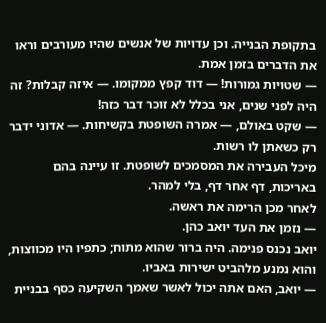בתקופת הבנייה. וכן עדויות של אנשים שהיו מעורבים וראו את הדברים בזמן אמת.
— שטויות גמורות! — דוד קפץ ממקומו. — איזה קבלות? זה היה לפני שנים, אני בכלל לא זוכר דבר כזה!
— שקט באולם, — אמרה השופטת בקשיחות. — אדוני ידבר רק כשאתן לו רשות.
מיכל העבירה את המסמכים לשופטת. זו עיינה בהם באריכות, דף אחר דף, בלי למהר.
לאחר מכן הרימה את ראשה.
— נזמן את העד יואב כהן.
יואב נכנס פנימה. היה ברור שהוא מתוח; כתפיו היו מכווצות, והוא נמנע מלהביט ישירות באביו.
— יואב, האם אתה יכול לאשר שאמך השקיעה כסף בבניית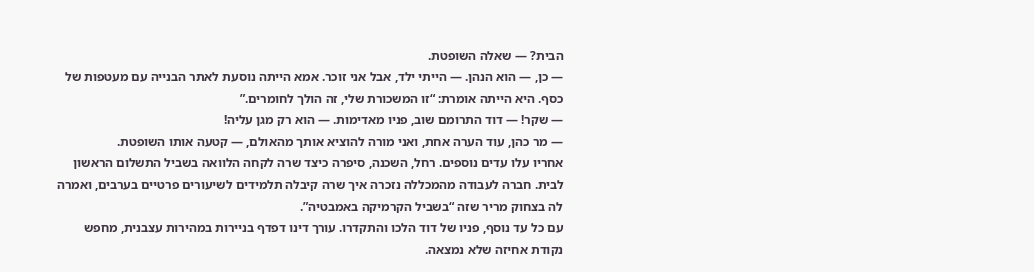הבית? — שאלה השופטת.
— כן, — הוא הנהן. — הייתי ילד, אבל אני זוכר. אמא הייתה נוסעת לאתר הבנייה עם מעטפות של כסף. היא הייתה אומרת: “זו המשכורת שלי, זה הולך לחומרים.”
— שקר! — דוד התרומם שוב, פניו מאדימות. — הוא רק מגן עליה!
— מר כהן, עוד הערה אחת, ואני מורה להוציא אותך מהאולם, — קטעה אותו השופטת.
אחריו עלו עדים נוספים. רחל, השכנה, סיפרה כיצד שרה לקחה הלוואה בשביל התשלום הראשון לבית. חברה לעבודה מהמכללה נזכרה איך שרה קיבלה תלמידים לשיעורים פרטיים בערבים, ואמרה לה בצחוק מריר שזה “בשביל הקרמיקה באמבטיה”.
עם כל עד נוסף, פניו של דוד הלכו והתקדרו. עורך דינו דפדף בניירות במהירות עצבנית, מחפש נקודת אחיזה שלא נמצאה.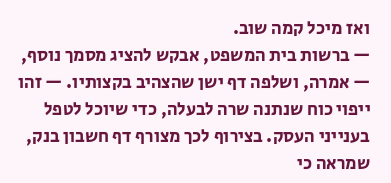ואז מיכל קמה שוב.
— ברשות בית המשפט, אבקש להציג מסמך נוסף, — אמרה, ושלפה דף ישן שהצהיב בקצותיו. — זהו ייפוי כוח שנתנה שרה לבעלה, כדי שיוכל לטפל בענייני העסק. בצירוף לכך מצורף דף חשבון בנק, שמראה כי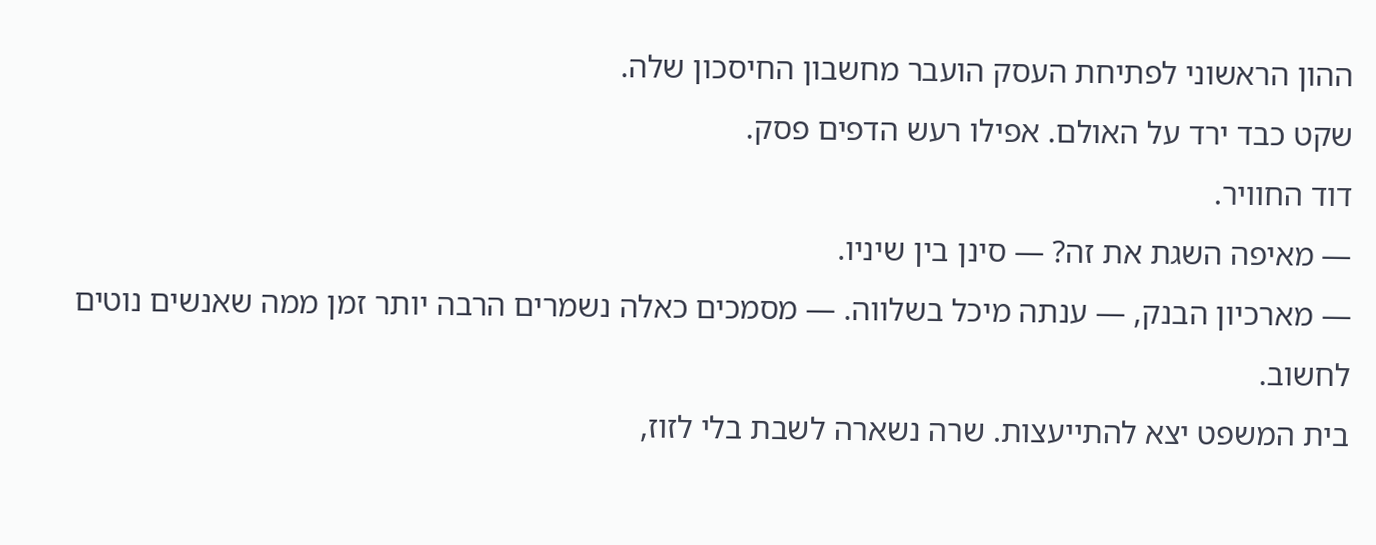ההון הראשוני לפתיחת העסק הועבר מחשבון החיסכון שלה.
שקט כבד ירד על האולם. אפילו רעש הדפים פסק.
דוד החוויר.
— מאיפה השגת את זה? — סינן בין שיניו.
— מארכיון הבנק, — ענתה מיכל בשלווה. — מסמכים כאלה נשמרים הרבה יותר זמן ממה שאנשים נוטים לחשוב.
בית המשפט יצא להתייעצות. שרה נשארה לשבת בלי לזוז,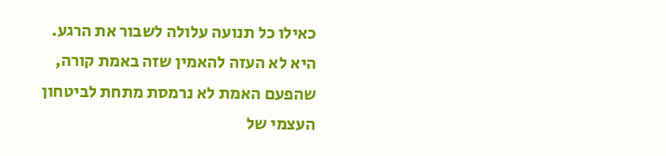כאילו כל תנועה עלולה לשבור את הרגע. היא לא העזה להאמין שזה באמת קורה, שהפעם האמת לא נרמסת מתחת לביטחון העצמי של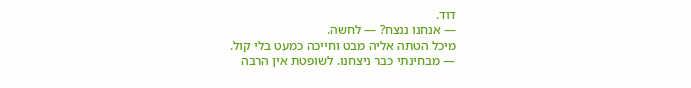דוד.
— אנחנו ננצח? — לחשה.
מיכל הטתה אליה מבט וחייכה כמעט בלי קול.
— מבחינתי כבר ניצחנו. לשופטת אין הרבה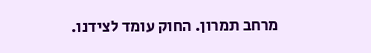מרחב תמרון. החוק עומד לצידנו.